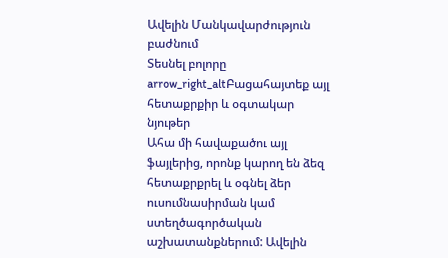Ավելին Մանկավարժություն բաժնում
Տեսնել բոլորը arrow_right_altԲացահայտեք այլ հետաքրքիր և օգտակար նյութեր
Ահա մի հավաքածու այլ ֆայլերից, որոնք կարող են ձեզ հետաքրքրել և օգնել ձեր ուսումնասիրման կամ ստեղծագործական աշխատանքներում: Ավելին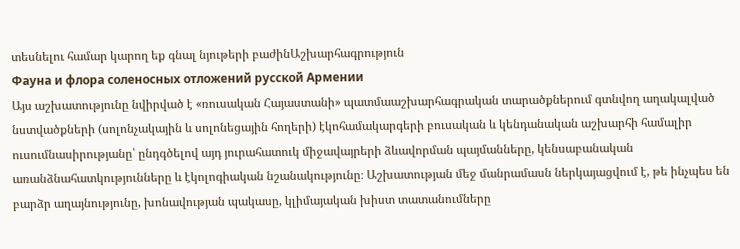տեսնելու համար կարող եք գնալ նյութերի բաժինԱշխարհագրություն
Фауна и флора соленосных отложений русской Армении
Այս աշխատությունը նվիրված է «ռուսական Հայաստանի» պատմաաշխարհագրական տարածքներում գտնվող աղակալված նստվածքների (սոլոնչակային և սոլոնեցային հողերի) էկոհամակարգերի բուսական և կենդանական աշխարհի համալիր ուսումնասիրությանը՝ ընդգծելով այդ յուրահատուկ միջավայրերի ձևավորման պայմանները, կենսաբանական առանձնահատկությունները և էկոլոգիական նշանակությունը։ Աշխատության մեջ մանրամասն ներկայացվում է, թե ինչպես են բարձր աղայնությունը, խոնավության պակասը, կլիմայական խիստ տատանումները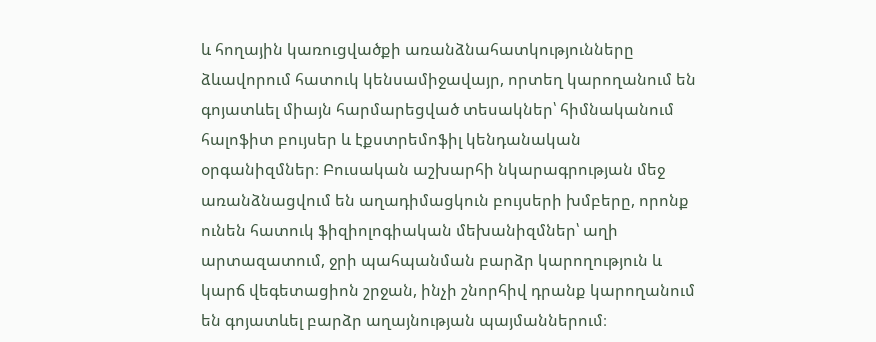և հողային կառուցվածքի առանձնահատկությունները ձևավորում հատուկ կենսամիջավայր, որտեղ կարողանում են գոյատևել միայն հարմարեցված տեսակներ՝ հիմնականում հալոֆիտ բույսեր և էքստրեմոֆիլ կենդանական օրգանիզմներ։ Բուսական աշխարհի նկարագրության մեջ առանձնացվում են աղադիմացկուն բույսերի խմբերը, որոնք ունեն հատուկ ֆիզիոլոգիական մեխանիզմներ՝ աղի արտազատում, ջրի պահպանման բարձր կարողություն և կարճ վեգետացիոն շրջան, ինչի շնորհիվ դրանք կարողանում են գոյատևել բարձր աղայնության պայմաններում։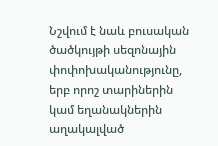Նշվում է նաև բուսական ծածկույթի սեզոնային փոփոխականությունը, երբ որոշ տարիներին կամ եղանակներին աղակալված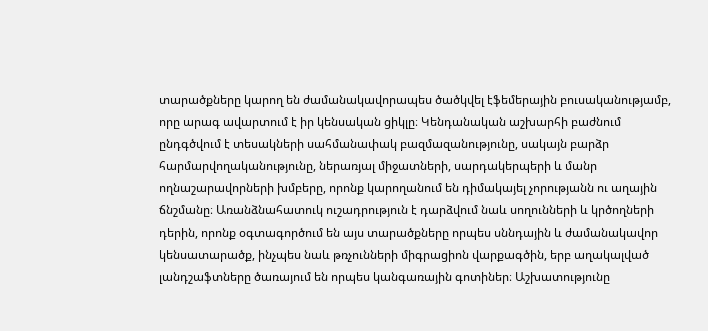տարածքները կարող են ժամանակավորապես ծածկվել էֆեմերային բուսականությամբ, որը արագ ավարտում է իր կենսական ցիկլը։ Կենդանական աշխարհի բաժնում ընդգծվում է տեսակների սահմանափակ բազմազանությունը, սակայն բարձր հարմարվողականությունը, ներառյալ միջատների, սարդակերպերի և մանր ողնաշարավորների խմբերը, որոնք կարողանում են դիմակայել չորությանն ու աղային ճնշմանը։ Առանձնահատուկ ուշադրություն է դարձվում նաև սողունների և կրծողների դերին, որոնք օգտագործում են այս տարածքները որպես սննդային և ժամանակավոր կենսատարածք, ինչպես նաև թռչունների միգրացիոն վարքագծին, երբ աղակալված լանդշաֆտները ծառայում են որպես կանգառային գոտիներ։ Աշխատությունը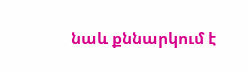նաև քննարկում է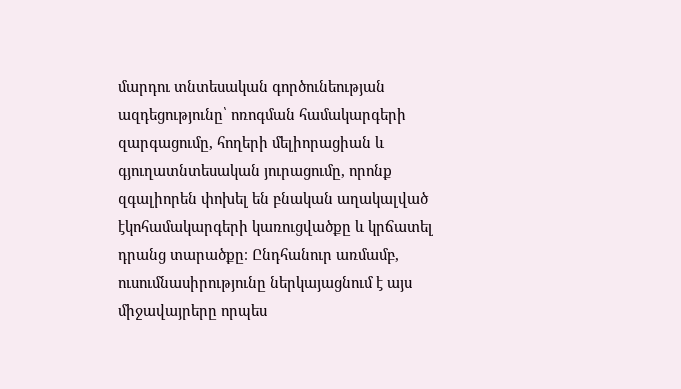մարդու տնտեսական գործունեության ազդեցությունը՝ ոռոգման համակարգերի զարգացումը, հողերի մելիորացիան և գյուղատնտեսական յուրացումը, որոնք զգալիորեն փոխել են բնական աղակալված էկոհամակարգերի կառուցվածքը և կրճատել դրանց տարածքը։ Ընդհանուր առմամբ, ուսումնասիրությունը ներկայացնում է այս միջավայրերը որպես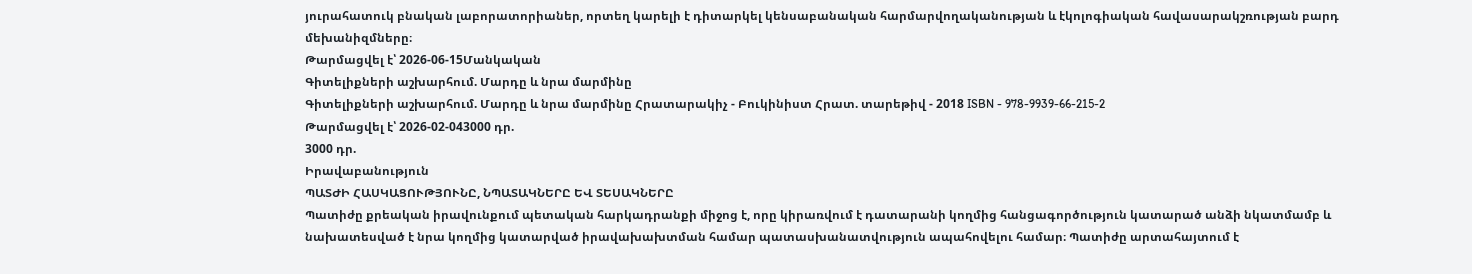յուրահատուկ բնական լաբորատորիաներ, որտեղ կարելի է դիտարկել կենսաբանական հարմարվողականության և էկոլոգիական հավասարակշռության բարդ մեխանիզմները։
Թարմացվել է՝ 2026-06-15Մանկական
Գիտելիքների աշխարհում. Մարդը և նրա մարմինը
Գիտելիքների աշխարհում. Մարդը և նրա մարմինը Հրատարակիչ - Բուկինիստ Հրատ. տարեթիվ - 2018 ISBN - 978-9939-66-215-2
Թարմացվել է՝ 2026-02-043000 դր.
3000 դր.
Իրավաբանություն
ՊԱՏԺԻ ՀԱՍԿԱՑՈՒԹՅՈՒՆԸ, ՆՊԱՏԱԿՆԵՐԸ ԵՎ ՏԵՍԱԿՆԵՐԸ
Պատիժը քրեական իրավունքում պետական հարկադրանքի միջոց է, որը կիրառվում է դատարանի կողմից հանցագործություն կատարած անձի նկատմամբ և նախատեսված է նրա կողմից կատարված իրավախախտման համար պատասխանատվություն ապահովելու համար։ Պատիժը արտահայտում է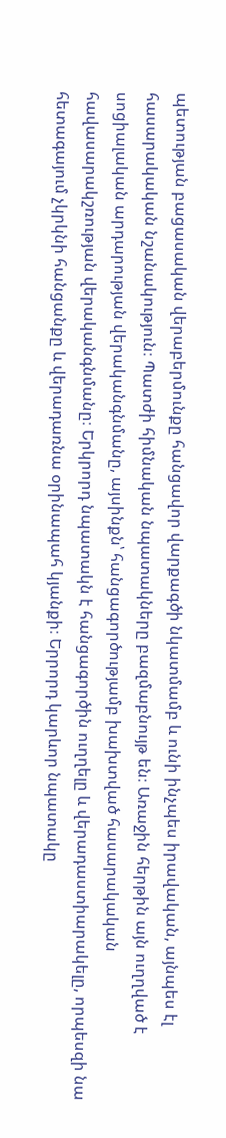պետության բացասական վերաբերմունքը հանցավոր վարքագծի նկատմամբ և ունի ինչպես իրավական, այնպես էլ հասարակական նշանակություն։ Պատժի հիմնական նպատակները բազմաբնույթ են։ Առաջին հերթին այն ուղղված է սոցիալական արդարության վերականգնմանը, այսինքն՝ հանցագործությամբ խախտված հասարակական հավասարակշռության վերականգնմանը։ Երկրորդ նպատակն է հանցագործին ուղղելը և վերադաստիարակելը, որպեսզի նա հետագայում չկրկնի հանցանքը և վերադառնա օրինապահ կյանքի։ Երրորդ կարևոր նպատակը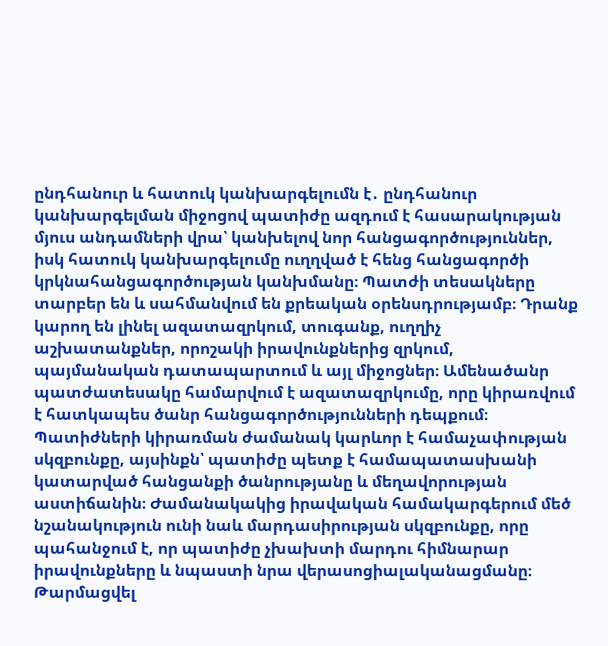ընդհանուր և հատուկ կանխարգելումն է․ ընդհանուր կանխարգելման միջոցով պատիժը ազդում է հասարակության մյուս անդամների վրա՝ կանխելով նոր հանցագործություններ, իսկ հատուկ կանխարգելումը ուղղված է հենց հանցագործի կրկնահանցագործության կանխմանը։ Պատժի տեսակները տարբեր են և սահմանվում են քրեական օրենսդրությամբ։ Դրանք կարող են լինել ազատազրկում, տուգանք, ուղղիչ աշխատանքներ, որոշակի իրավունքներից զրկում, պայմանական դատապարտում և այլ միջոցներ։ Ամենածանր պատժատեսակը համարվում է ազատազրկումը, որը կիրառվում է հատկապես ծանր հանցագործությունների դեպքում։ Պատիժների կիրառման ժամանակ կարևոր է համաչափության սկզբունքը, այսինքն՝ պատիժը պետք է համապատասխանի կատարված հանցանքի ծանրությանը և մեղավորության աստիճանին։ Ժամանակակից իրավական համակարգերում մեծ նշանակություն ունի նաև մարդասիրության սկզբունքը, որը պահանջում է, որ պատիժը չխախտի մարդու հիմնարար իրավունքները և նպաստի նրա վերասոցիալականացմանը։
Թարմացվել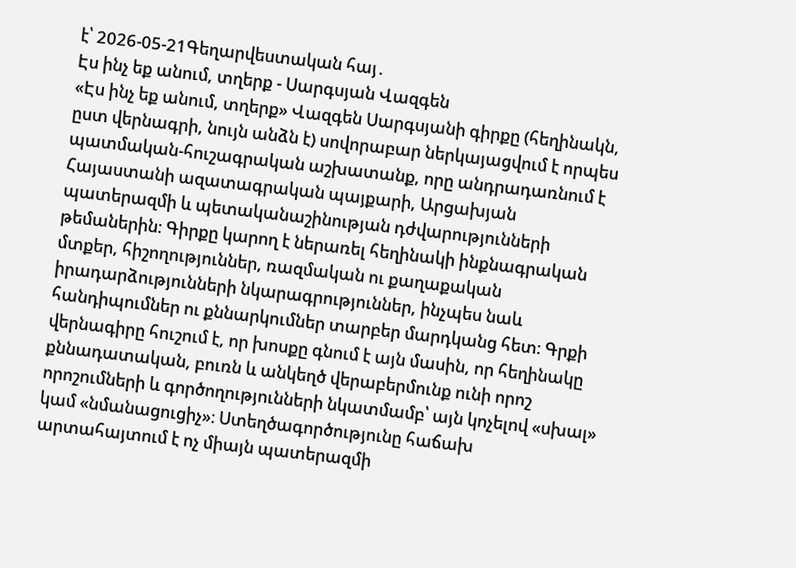է՝ 2026-05-21Գեղարվեստական հայ․
Էս ինչ եք անում, տղերք - Սարգսյան Վազգեն
«Էս ինչ եք անում, տղերք» Վազգեն Սարգսյանի գիրքը (հեղինակն, ըստ վերնագրի, նույն անձն է) սովորաբար ներկայացվում է որպես պատմական-հուշագրական աշխատանք, որը անդրադառնում է Հայաստանի ազատագրական պայքարի, Արցախյան պատերազմի և պետականաշինության դժվարությունների թեմաներին։ Գիրքը կարող է ներառել հեղինակի ինքնագրական մտքեր, հիշողություններ, ռազմական ու քաղաքական իրադարձությունների նկարագրություններ, ինչպես նաև հանդիպումներ ու քննարկումներ տարբեր մարդկանց հետ։ Գրքի վերնագիրը հուշում է, որ խոսքը գնում է այն մասին, որ հեղինակը քննադատական, բուռն և անկեղծ վերաբերմունք ունի որոշ որոշումների և գործողությունների նկատմամբ՝ այն կոչելով «սխալ» կամ «նմանացուցիչ»։ Ստեղծագործությունը հաճախ արտահայտում է ոչ միայն պատերազմի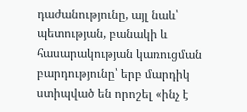դաժանությունը, այլ նաև՝ պետության, բանակի և հասարակության կառուցման բարդությունը՝ երբ մարդիկ ստիպված են որոշել «ինչ է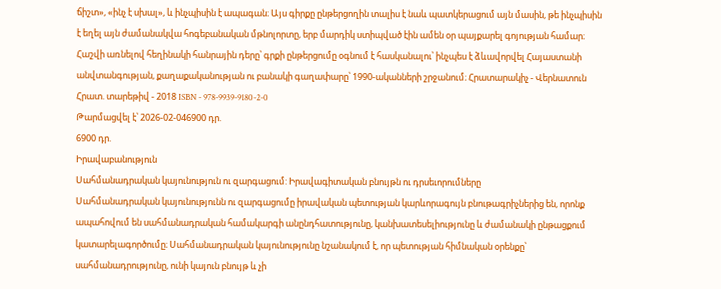ճիշտ», «ինչ է սխալ», և ինչպիսին է ապագան։ Այս գիրքը ընթերցողին տալիս է նաև պատկերացում այն մասին, թե ինչպիսին է եղել այն ժամանակվա հոգեբանական մթնոլորտը, երբ մարդիկ ստիպված էին ամեն օր պայքարել գոյության համար։ Հաշվի առնելով հեղինակի հանրային դերը՝ գրքի ընթերցումը օգնում է հասկանալու՝ ինչպես է ձևավորվել Հայաստանի անվտանգության, քաղաքականության ու բանակի գաղափարը՝ 1990-ականների շրջանում։ Հրատարակիչ - Վերնատուն Հրատ. տարեթիվ - 2018 ISBN - 978-9939-9180-2-0
Թարմացվել է՝ 2026-02-046900 դր.
6900 դր.
Իրավաբանություն
Սահմանադրական կայունություն ու զարգացում: Իրավագիտական բնույթն ու դրսեւորումները
Սահմանադրական կայունությունն ու զարգացումը իրավական պետության կարևորագույն բնութագրիչներից են, որոնք ապահովում են սահմանադրական համակարգի անընդհատությունը, կանխատեսելիությունը և ժամանակի ընթացքում կատարելագործումը։ Սահմանադրական կայունությունը նշանակում է, որ պետության հիմնական օրենքը՝ սահմանադրությունը, ունի կայուն բնույթ և չի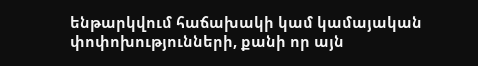ենթարկվում հաճախակի կամ կամայական փոփոխությունների, քանի որ այն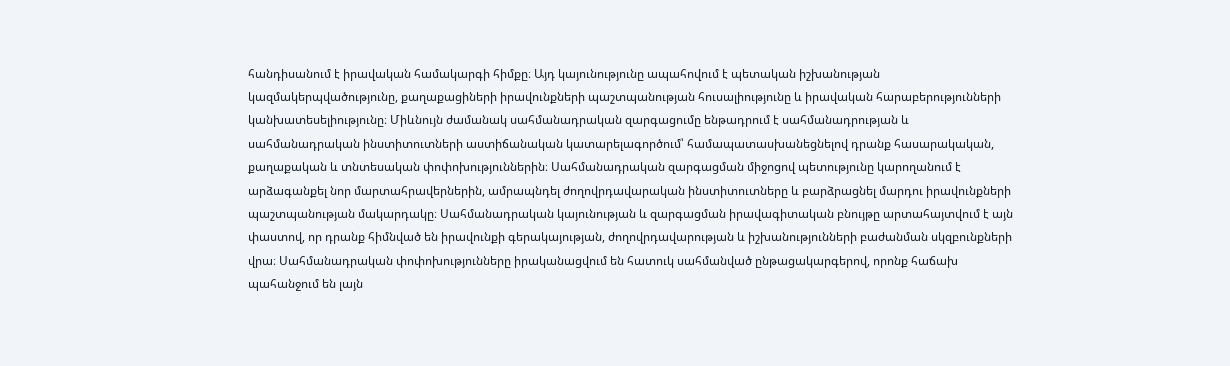հանդիսանում է իրավական համակարգի հիմքը։ Այդ կայունությունը ապահովում է պետական իշխանության կազմակերպվածությունը, քաղաքացիների իրավունքների պաշտպանության հուսալիությունը և իրավական հարաբերությունների կանխատեսելիությունը։ Միևնույն ժամանակ սահմանադրական զարգացումը ենթադրում է սահմանադրության և սահմանադրական ինստիտուտների աստիճանական կատարելագործում՝ համապատասխանեցնելով դրանք հասարակական, քաղաքական և տնտեսական փոփոխություններին։ Սահմանադրական զարգացման միջոցով պետությունը կարողանում է արձագանքել նոր մարտահրավերներին, ամրապնդել ժողովրդավարական ինստիտուտները և բարձրացնել մարդու իրավունքների պաշտպանության մակարդակը։ Սահմանադրական կայունության և զարգացման իրավագիտական բնույթը արտահայտվում է այն փաստով, որ դրանք հիմնված են իրավունքի գերակայության, ժողովրդավարության և իշխանությունների բաժանման սկզբունքների վրա։ Սահմանադրական փոփոխությունները իրականացվում են հատուկ սահմանված ընթացակարգերով, որոնք հաճախ պահանջում են լայն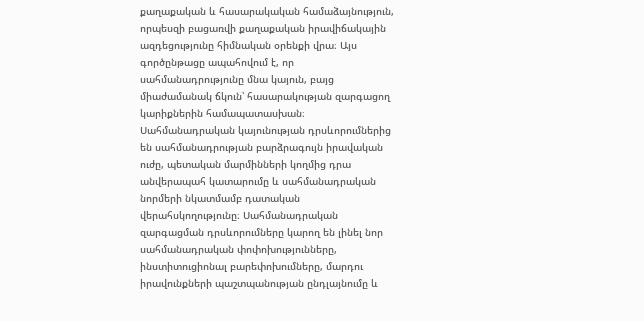քաղաքական և հասարակական համաձայնություն, որպեսզի բացառվի քաղաքական իրավիճակային ազդեցությունը հիմնական օրենքի վրա։ Այս գործընթացը ապահովում է, որ սահմանադրությունը մնա կայուն, բայց միաժամանակ ճկուն՝ հասարակության զարգացող կարիքներին համապատասխան։ Սահմանադրական կայունության դրսևորումներից են սահմանադրության բարձրագույն իրավական ուժը, պետական մարմինների կողմից դրա անվերապահ կատարումը և սահմանադրական նորմերի նկատմամբ դատական վերահսկողությունը։ Սահմանադրական զարգացման դրսևորումները կարող են լինել նոր սահմանադրական փոփոխությունները, ինստիտուցիոնալ բարեփոխումները, մարդու իրավունքների պաշտպանության ընդլայնումը և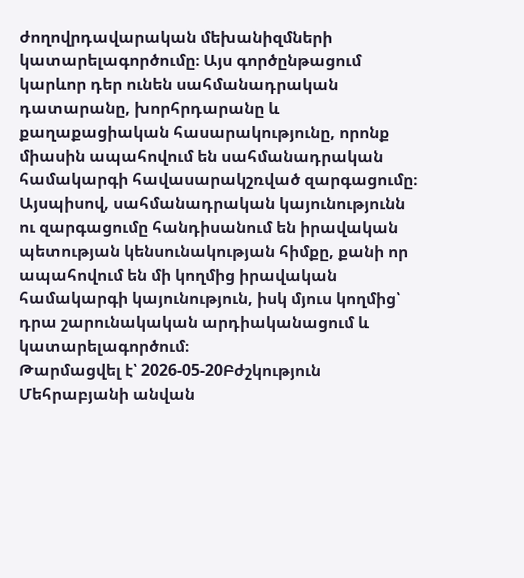ժողովրդավարական մեխանիզմների կատարելագործումը։ Այս գործընթացում կարևոր դեր ունեն սահմանադրական դատարանը, խորհրդարանը և քաղաքացիական հասարակությունը, որոնք միասին ապահովում են սահմանադրական համակարգի հավասարակշռված զարգացումը։ Այսպիսով, սահմանադրական կայունությունն ու զարգացումը հանդիսանում են իրավական պետության կենսունակության հիմքը, քանի որ ապահովում են մի կողմից իրավական համակարգի կայունություն, իսկ մյուս կողմից՝ դրա շարունակական արդիականացում և կատարելագործում։
Թարմացվել է՝ 2026-05-20Բժշկություն
Մեհրաբյանի անվան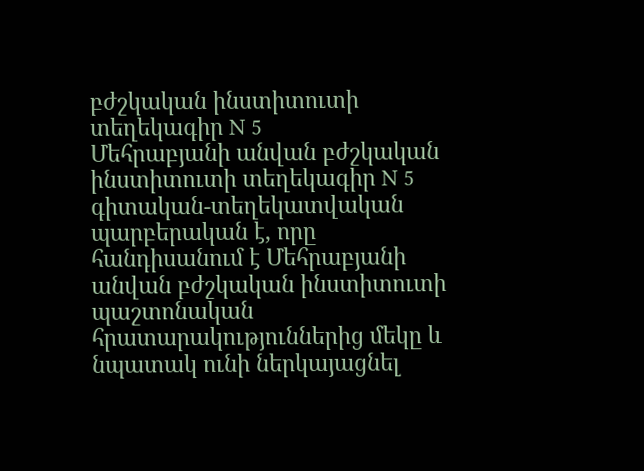բժշկական ինստիտուտի տեղեկագիր N 5
Մեհրաբյանի անվան բժշկական ինստիտուտի տեղեկագիր N 5 գիտական-տեղեկատվական պարբերական է, որը հանդիսանում է Մեհրաբյանի անվան բժշկական ինստիտուտի պաշտոնական հրատարակություններից մեկը և նպատակ ունի ներկայացնել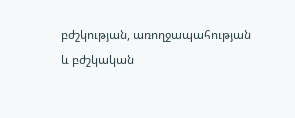բժշկության, առողջապահության և բժշկական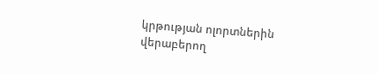կրթության ոլորտներին վերաբերող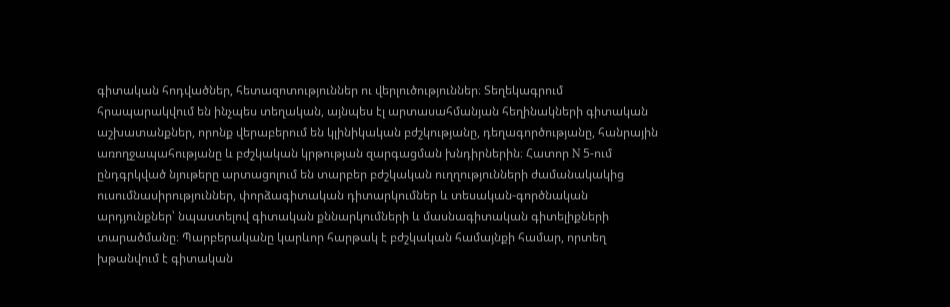գիտական հոդվածներ, հետազոտություններ ու վերլուծություններ։ Տեղեկագրում հրապարակվում են ինչպես տեղական, այնպես էլ արտասահմանյան հեղինակների գիտական աշխատանքներ, որոնք վերաբերում են կլինիկական բժշկությանը, դեղագործությանը, հանրային առողջապահությանը և բժշկական կրթության զարգացման խնդիրներին։ Հատոր N 5-ում ընդգրկված նյութերը արտացոլում են տարբեր բժշկական ուղղությունների ժամանակակից ուսումնասիրություններ, փորձագիտական դիտարկումներ և տեսական-գործնական արդյունքներ՝ նպաստելով գիտական քննարկումների և մասնագիտական գիտելիքների տարածմանը։ Պարբերականը կարևոր հարթակ է բժշկական համայնքի համար, որտեղ խթանվում է գիտական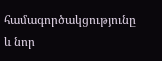համագործակցությունը և նոր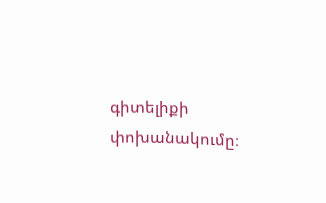գիտելիքի փոխանակումը։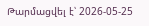Թարմացվել է՝ 2026-05-25